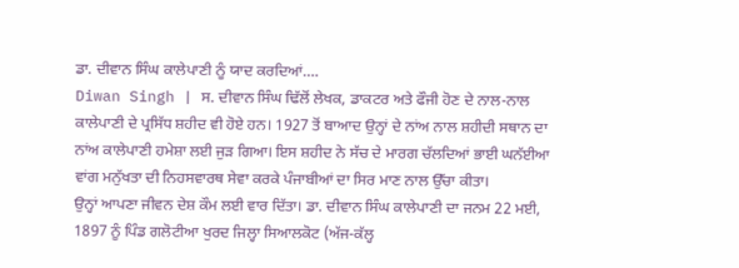ਡਾ. ਦੀਵਾਨ ਸਿੰਘ ਕਾਲੇਪਾਣੀ ਨੂੰ ਯਾਦ ਕਰਦਿਆਂ….
Diwan Singh | ਸ. ਦੀਵਾਨ ਸਿੰਘ ਢਿੱਲੋਂ ਲੇਖਕ, ਡਾਕਟਰ ਅਤੇ ਫੌਜੀ ਹੋਣ ਦੇ ਨਾਲ-ਨਾਲ ਕਾਲੇਪਾਣੀ ਦੇ ਪ੍ਰਸਿੱਧ ਸ਼ਹੀਦ ਵੀ ਹੋਏ ਹਨ। 1927 ਤੋਂ ਬਾਆਦ ਉਨ੍ਹਾਂ ਦੇ ਨਾਂਅ ਨਾਲ ਸ਼ਹੀਦੀ ਸਥਾਨ ਦਾ ਨਾਂਅ ਕਾਲੇਪਾਣੀ ਹਮੇਸ਼ਾ ਲਈ ਜੁੜ ਗਿਆ। ਇਸ ਸ਼ਹੀਦ ਨੇ ਸੱਚ ਦੇ ਮਾਰਗ ਚੱਲਦਿਆਂ ਭਾਈ ਘਨੱਈਆ ਵਾਂਗ ਮਨੁੱਖਤਾ ਦੀ ਨਿਹਸਵਾਰਥ ਸੇਵਾ ਕਰਕੇ ਪੰਜਾਬੀਆਂ ਦਾ ਸਿਰ ਮਾਣ ਨਾਲ ਉੱਚਾ ਕੀਤਾ।
ਉਨ੍ਹਾਂ ਆਪਣਾ ਜੀਵਨ ਦੇਸ਼ ਕੌਮ ਲਈ ਵਾਰ ਦਿੱਤਾ। ਡਾ. ਦੀਵਾਨ ਸਿੰਘ ਕਾਲੇਪਾਣੀ ਦਾ ਜਨਮ 22 ਮਈ, 1897 ਨੂੰ ਪਿੰਡ ਗਲੋਟੀਆ ਖੁਰਦ ਜਿਲ੍ਹਾ ਸਿਆਲਕੋਟ (ਅੱਜ-ਕੱਲ੍ਹ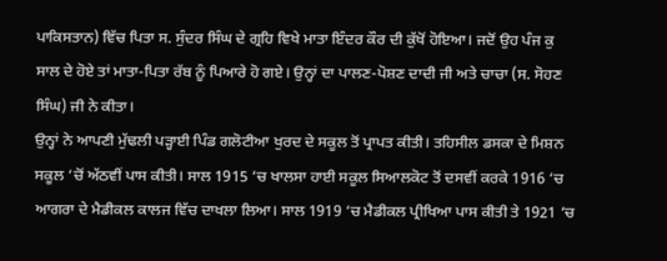ਪਾਕਿਸਤਾਨ) ਵਿੱਚ ਪਿਤਾ ਸ. ਸੁੰਦਰ ਸਿੰਘ ਦੇ ਗ੍ਰਹਿ ਵਿਖੇ ਮਾਤਾ ਇੰਦਰ ਕੌਰ ਦੀ ਕੁੱਖੋਂ ਹੋਇਆ। ਜਦੋਂ ਉਹ ਪੰਜ ਕੁ ਸਾਲ ਦੇ ਹੋਏ ਤਾਂ ਮਾਤਾ-ਪਿਤਾ ਰੱਬ ਨੂੰ ਪਿਆਰੇ ਹੋ ਗਏ। ਉਨ੍ਹਾਂ ਦਾ ਪਾਲਣ-ਪੋਸ਼ਣ ਦਾਦੀ ਜੀ ਅਤੇ ਚਾਚਾ (ਸ. ਸੋਹਣ ਸਿੰਘ) ਜੀ ਨੇ ਕੀਤਾ।
ਉਨ੍ਹਾਂ ਨੇ ਆਪਣੀ ਮੁੱਢਲੀ ਪੜ੍ਹਾਈ ਪਿੰਡ ਗਲੋਟੀਆ ਖੁਰਦ ਦੇ ਸਕੂਲ ਤੋਂ ਪ੍ਰਾਪਤ ਕੀਤੀ। ਤਹਿਸੀਲ ਡਸਕਾ ਦੇ ਮਿਸ਼ਨ ਸਕੂਲ ‘ਚੋਂ ਅੱਠਵੀਂ ਪਾਸ ਕੀਤੀ। ਸਾਲ 1915 ‘ਚ ਖਾਲਸਾ ਹਾਈ ਸਕੂਲ ਸਿਆਲਕੋਟ ਤੋਂ ਦਸਵੀਂ ਕਰਕੇ 1916 ‘ਚ ਆਗਰਾ ਦੇ ਮੈਡੀਕਲ ਕਾਲਜ ਵਿੱਚ ਦਾਖਲਾ ਲਿਆ। ਸਾਲ 1919 ‘ਚ ਮੈਡੀਕਲ ਪ੍ਰੀਖਿਆ ਪਾਸ ਕੀਤੀ ਤੇ 1921 ‘ਚ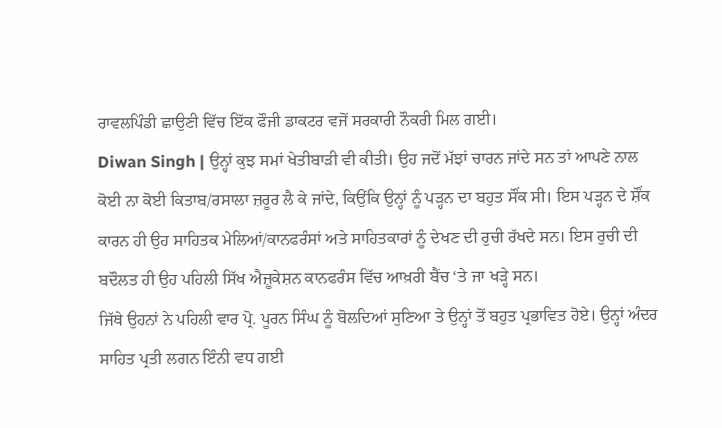ਰਾਵਲਪਿੰਡੀ ਛਾਉਣੀ ਵਿੱਚ ਇੱਕ ਫੌਜੀ ਡਾਕਟਰ ਵਜੋਂ ਸਰਕਾਰੀ ਨੌਕਰੀ ਮਿਲ ਗਈ।
Diwan Singh | ਉਨ੍ਹਾਂ ਕੁਝ ਸਮਾਂ ਖੇਤੀਬਾੜੀ ਵੀ ਕੀਤੀ। ਉਹ ਜਦੋਂ ਮੱਝਾਂ ਚਾਰਨ ਜਾਂਦੇ ਸਨ ਤਾਂ ਆਪਣੇ ਨਾਲ ਕੋਈ ਨਾ ਕੋਈ ਕਿਤਾਬ/ਰਸਾਲਾ ਜ਼ਰੂਰ ਲੈ ਕੇ ਜਾਂਦੇ, ਕਿਉਂਕਿ ਉਨ੍ਹਾਂ ਨੂੰ ਪੜ੍ਹਨ ਦਾ ਬਹੁਤ ਸੌਂਕ ਸੀ। ਇਸ ਪੜ੍ਹਨ ਦੇ ਸ਼ੌਂਕ ਕਾਰਨ ਹੀ ਉਹ ਸਾਹਿਤਕ ਮੇਲਿਆਂ/ਕਾਨਫਰੰਸਾਂ ਅਤੇ ਸਾਹਿਤਕਾਰਾਂ ਨੂੰ ਦੇਖਣ ਦੀ ਰੁਚੀ ਰੱਖਦੇ ਸਨ। ਇਸ ਰੁਚੀ ਦੀ ਬਦੌਲਤ ਹੀ ਉਹ ਪਹਿਲੀ ਸਿੱਖ ਐਜ਼ੂਕੇਸ਼ਨ ਕਾਨਫਰੰਸ ਵਿੱਚ ਆਖ਼ਰੀ ਬੈਂਚ ‘ਤੇ ਜਾ ਖੜ੍ਹੇ ਸਨ।
ਜਿੱਥੇ ਉਹਨਾਂ ਨੇ ਪਹਿਲੀ ਵਾਰ ਪ੍ਰੋ. ਪੂਰਨ ਸਿੰਘ ਨੂੰ ਬੋਲਦਿਆਂ ਸੁਣਿਆ ਤੇ ਉਨ੍ਹਾਂ ਤੋਂ ਬਹੁਤ ਪ੍ਰਭਾਵਿਤ ਹੋਏ। ਉਨ੍ਹਾਂ ਅੰਦਰ ਸਾਹਿਤ ਪ੍ਰਤੀ ਲਗਨ ਇੰਨੀ ਵਧ ਗਈ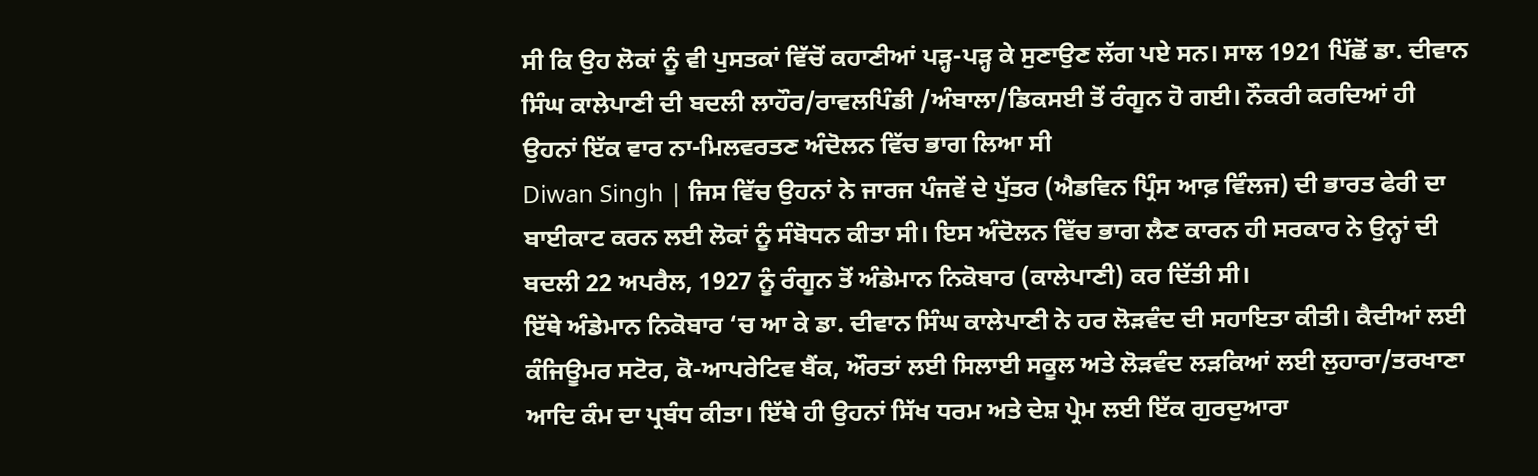ਸੀ ਕਿ ਉਹ ਲੋਕਾਂ ਨੂੰ ਵੀ ਪੁਸਤਕਾਂ ਵਿੱਚੋਂ ਕਹਾਣੀਆਂ ਪੜ੍ਹ-ਪੜ੍ਹ ਕੇ ਸੁਣਾਉਣ ਲੱਗ ਪਏ ਸਨ। ਸਾਲ 1921 ਪਿੱਛੋਂ ਡਾ. ਦੀਵਾਨ ਸਿੰਘ ਕਾਲੇਪਾਣੀ ਦੀ ਬਦਲੀ ਲਾਹੌਰ/ਰਾਵਲਪਿੰਡੀ /ਅੰਬਾਲਾ/ਡਿਕਸਈ ਤੋਂ ਰੰਗੂਨ ਹੋ ਗਈ। ਨੌਕਰੀ ਕਰਦਿਆਂ ਹੀ ਉਹਨਾਂ ਇੱਕ ਵਾਰ ਨਾ-ਮਿਲਵਰਤਣ ਅੰਦੋਲਨ ਵਿੱਚ ਭਾਗ ਲਿਆ ਸੀ
Diwan Singh | ਜਿਸ ਵਿੱਚ ਉਹਨਾਂ ਨੇ ਜਾਰਜ ਪੰਜਵੇਂ ਦੇ ਪੁੱਤਰ (ਐਡਵਿਨ ਪ੍ਰਿੰਸ ਆਫ਼ ਵਿੰਲਜ) ਦੀ ਭਾਰਤ ਫੇਰੀ ਦਾ ਬਾਈਕਾਟ ਕਰਨ ਲਈ ਲੋਕਾਂ ਨੂੰ ਸੰਬੋਧਨ ਕੀਤਾ ਸੀ। ਇਸ ਅੰਦੋਲਨ ਵਿੱਚ ਭਾਗ ਲੈਣ ਕਾਰਨ ਹੀ ਸਰਕਾਰ ਨੇ ਉਨ੍ਹਾਂ ਦੀ ਬਦਲੀ 22 ਅਪਰੈਲ, 1927 ਨੂੰ ਰੰਗੂਨ ਤੋਂ ਅੰਡੇਮਾਨ ਨਿਕੋਬਾਰ (ਕਾਲੇਪਾਣੀ) ਕਰ ਦਿੱਤੀ ਸੀ।
ਇੱਥੇ ਅੰਡੇਮਾਨ ਨਿਕੋਬਾਰ ‘ਚ ਆ ਕੇ ਡਾ. ਦੀਵਾਨ ਸਿੰਘ ਕਾਲੇਪਾਣੀ ਨੇ ਹਰ ਲੋੜਵੰਦ ਦੀ ਸਹਾਇਤਾ ਕੀਤੀ। ਕੈਦੀਆਂ ਲਈ ਕੰਜਿਊਮਰ ਸਟੋਰ, ਕੋ-ਆਪਰੇਟਿਵ ਬੈਂਕ, ਔਰਤਾਂ ਲਈ ਸਿਲਾਈ ਸਕੂਲ ਅਤੇ ਲੋੜਵੰਦ ਲੜਕਿਆਂ ਲਈ ਲੁਹਾਰਾ/ਤਰਖਾਣਾ ਆਦਿ ਕੰਮ ਦਾ ਪ੍ਰਬੰਧ ਕੀਤਾ। ਇੱਥੇ ਹੀ ਉਹਨਾਂ ਸਿੱਖ ਧਰਮ ਅਤੇ ਦੇਸ਼ ਪ੍ਰੇਮ ਲਈ ਇੱਕ ਗੁਰਦੁਆਰਾ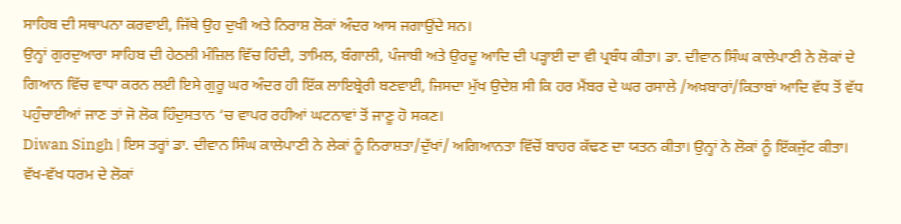ਸਾਹਿਬ ਦੀ ਸਥਾਪਨਾ ਕਰਵਾਈ, ਜਿੱਥੇ ਉਹ ਦੁਖੀ ਅਤੇ ਨਿਰਾਸ਼ ਲੋਕਾਂ ਅੰਦਰ ਆਸ ਜਗਾਉਂਦੇ ਸਨ।
ਉਨ੍ਹਾਂ ਗੁਰਦੁਆਰਾ ਸਾਹਿਬ ਦੀ ਹੇਠਲੀ ਮੰਜ਼ਿਲ ਵਿੱਚ ਹਿੰਦੀ, ਤਾਮਿਲ, ਬੰਗਾਲੀ, ਪੰਜਾਬੀ ਅਤੇ ਉਰਦੂ ਆਦਿ ਦੀ ਪੜ੍ਹਾਈ ਦਾ ਵੀ ਪ੍ਰਬੰਧ ਕੀਤਾ। ਡਾ. ਦੀਵਾਨ ਸਿੰਘ ਕਾਲੇਪਾਣੀ ਨੇ ਲੋਕਾਂ ਦੇ ਗਿਆਨ ਵਿੱਚ ਵਾਧਾ ਕਰਨ ਲਈ ਇਸੇ ਗੁਰੂ ਘਰ ਅੰਦਰ ਹੀ ਇੱਕ ਲਾਇਬ੍ਰੇਰੀ ਬਣਵਾਈ, ਜਿਸਦਾ ਮੁੱਖ ਉਦੇਸ਼ ਸੀ ਕਿ ਹਰ ਮੈਂਬਰ ਦੇ ਘਰ ਰਸਾਲੇ /ਅਖ਼ਬਾਰਾਂ/ਕਿਤਾਬਾਂ ਆਦਿ ਵੱਧ ਤੋਂ ਵੱਧ ਪਹੁੰਚਾਈਆਂ ਜਾਣ ਤਾਂ ਜੋ ਲੋਕ ਹਿੰਦੁਸਤਾਨ ‘ਚ ਵਾਪਰ ਰਹੀਆਂ ਘਟਨਾਵਾਂ ਤੋਂ ਜਾਣੂ ਹੋ ਸਕਣ।
Diwan Singh | ਇਸ ਤਰ੍ਹਾਂ ਡਾ. ਦੀਵਾਨ ਸਿੰਘ ਕਾਲੇਪਾਣੀ ਨੇ ਲੇਕਾਂ ਨੂੰ ਨਿਰਾਸ਼ਤਾ/ਦੁੱਖਾਂ/ ਅਗਿਆਨਤਾ ਵਿੱਚੋਂ ਬਾਹਰ ਕੱਢਣ ਦਾ ਯਤਨ ਕੀਤਾ। ਉਨ੍ਹਾਂ ਨੇ ਲੋਕਾਂ ਨੂੰ ਇੱਕਜੁੱਟ ਕੀਤਾ। ਵੱਖ-ਵੱਖ ਧਰਮ ਦੇ ਲੋਕਾਂ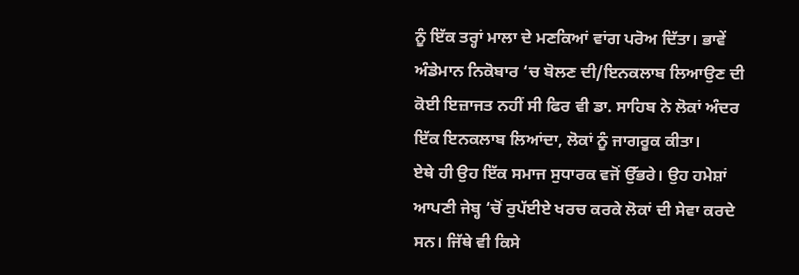ਨੂੰ ਇੱਕ ਤਰ੍ਹਾਂ ਮਾਲਾ ਦੇ ਮਣਕਿਆਂ ਵਾਂਗ ਪਰੋਅ ਦਿੱਤਾ। ਭਾਵੇਂ ਅੰਡੇਮਾਨ ਨਿਕੋਬਾਰ ‘ਚ ਬੋਲਣ ਦੀ/ਇਨਕਲਾਬ ਲਿਆਉਣ ਦੀ ਕੋਈ ਇਜ਼ਾਜਤ ਨਹੀਂ ਸੀ ਫਿਰ ਵੀ ਡਾ. ਸਾਹਿਬ ਨੇ ਲੋਕਾਂ ਅੰਦਰ ਇੱਕ ਇਨਕਲਾਬ ਲਿਆਂਦਾ, ਲੋਕਾਂ ਨੂੰ ਜਾਗਰੂਕ ਕੀਤਾ।
ਏਥੇ ਹੀ ਉਹ ਇੱਕ ਸਮਾਜ ਸੁਧਾਰਕ ਵਜੋਂ ਉੱਭਰੇ। ਉਹ ਹਮੇਸ਼ਾਂ ਆਪਣੀ ਜੇਬ੍ਹ ‘ਚੋਂ ਰੁਪੱਈਏ ਖਰਚ ਕਰਕੇ ਲੋਕਾਂ ਦੀ ਸੇਵਾ ਕਰਦੇ ਸਨ। ਜਿੱਥੇ ਵੀ ਕਿਸੇ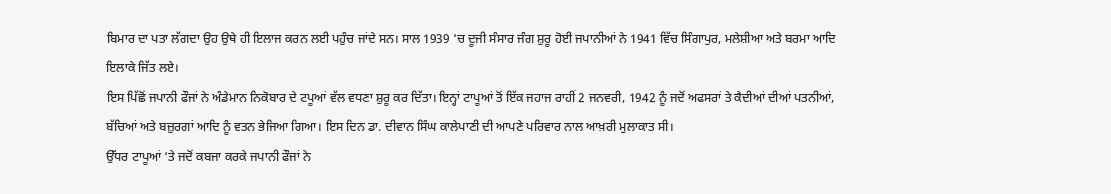ਬਿਮਾਰ ਦਾ ਪਤਾ ਲੱਗਦਾ ਉਹ ਉਥੇ ਹੀ ਇਲਾਜ ਕਰਨ ਲਈ ਪਹੁੰਚ ਜਾਂਦੇ ਸਨ। ਸਾਲ 1939 ‘ਚ ਦੂਜੀ ਸੰਸਾਰ ਜੰਗ ਸ਼ੁਰੂ ਹੋਈ ਜਪਾਨੀਆਂ ਨੇ 1941 ਵਿੱਚ ਸਿੰਗਾਪੁਰ, ਮਲੇਸ਼ੀਆ ਅਤੇ ਬਰਮਾ ਆਦਿ ਇਲਾਕੇ ਜਿੱਤ ਲਏ।
ਇਸ ਪਿੱਛੋਂ ਜਪਾਨੀ ਫੌਜਾਂ ਨੇ ਅੰਡੇਮਾਨ ਨਿਕੋਬਾਰ ਦੇ ਟਪੂਆਂ ਵੱਲ ਵਧਣਾ ਸ਼ੁਰੂ ਕਰ ਦਿੱਤਾ। ਇਨ੍ਹਾਂ ਟਾਪੂਆਂ ਤੋਂ ਇੱਕ ਜਹਾਜ ਰਾਹੀਂ 2 ਜਨਵਰੀ, 1942 ਨੂੰ ਜਦੋਂ ਅਫਸਰਾਂ ਤੇ ਕੈਦੀਆਂ ਦੀਆਂ ਪਤਨੀਆਂ, ਬੱਚਿਆਂ ਅਤੇ ਬਜ਼ੁਰਗਾਂ ਆਦਿ ਨੂੰ ਵਤਨ ਭੇਜਿਆ ਗਿਆ। ਇਸ ਦਿਨ ਡਾ. ਦੀਵਾਨ ਸਿੰਘ ਕਾਲੇਪਾਣੀ ਦੀ ਆਪਣੇ ਪਰਿਵਾਰ ਨਾਲ ਆਖ਼ਰੀ ਮੁਲਾਕਾਤ ਸੀ।
ਉੱਧਰ ਟਾਪੂਆਂ ‘ਤੇ ਜਦੋਂ ਕਬਜਾ ਕਰਕੇ ਜਪਾਨੀ ਫੌਜਾਂ ਨੇ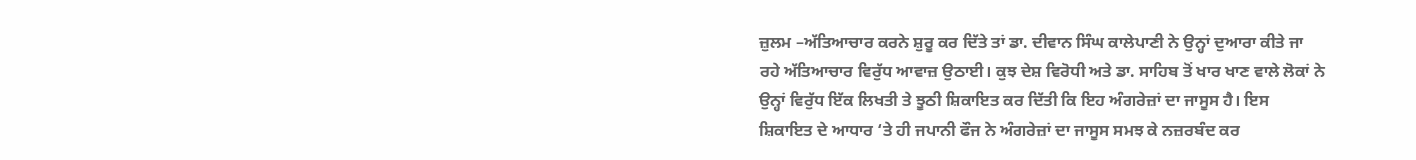ਜ਼ੁਲਮ –ਅੱਤਿਆਚਾਰ ਕਰਨੇ ਸ਼ੁਰੂ ਕਰ ਦਿੱਤੇ ਤਾਂ ਡਾ. ਦੀਵਾਨ ਸਿੰਘ ਕਾਲੇਪਾਣੀ ਨੇ ਉਨ੍ਹਾਂ ਦੁਆਰਾ ਕੀਤੇ ਜਾ ਰਹੇ ਅੱਤਿਆਚਾਰ ਵਿਰੁੱਧ ਆਵਾਜ਼ ਉਠਾਈ। ਕੁਝ ਦੇਸ਼ ਵਿਰੋਧੀ ਅਤੇ ਡਾ. ਸਾਹਿਬ ਤੋਂ ਖਾਰ ਖਾਣ ਵਾਲੇ ਲੋਕਾਂ ਨੇ ਉਨ੍ਹਾਂ ਵਿਰੁੱਧ ਇੱਕ ਲਿਖਤੀ ਤੇ ਝੂਠੀ ਸ਼ਿਕਾਇਤ ਕਰ ਦਿੱਤੀ ਕਿ ਇਹ ਅੰਗਰੇਜ਼ਾਂ ਦਾ ਜਾਸੂਸ ਹੈ। ਇਸ ਸ਼ਿਕਾਇਤ ਦੇ ਆਧਾਰ ‘ਤੇ ਹੀ ਜਪਾਨੀ ਫੌਜ ਨੇ ਅੰਗਰੇਜ਼ਾਂ ਦਾ ਜਾਸੂਸ ਸਮਝ ਕੇ ਨਜ਼ਰਬੰਦ ਕਰ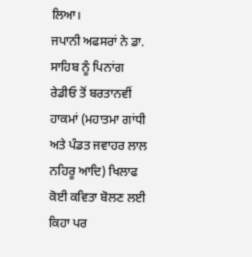ਲਿਆ।
ਜਪਾਨੀ ਅਫਸਰਾਂ ਨੇ ਡਾ. ਸਾਹਿਬ ਨੂੰ ਪਿਨਾਂਗ ਰੇਡੀਓ ਤੋਂ ਬਰਤਾਨਵੀਂ ਹਾਕਮਾਂ (ਮਹਾਤਮਾ ਗਾਂਧੀ ਅਤੇ ਪੰਡਤ ਜਵਾਹਰ ਲਾਲ ਨਹਿਰੂ ਆਦਿ) ਖਿਲਾਫ ਕੋਈ ਕਵਿਤਾ ਬੋਲਣ ਲਈ ਕਿਹਾ ਪਰ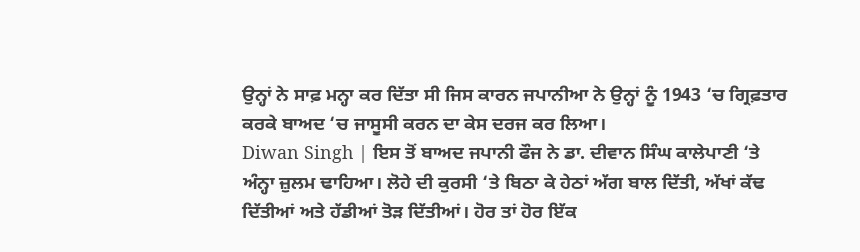ਉਨ੍ਹਾਂ ਨੇ ਸਾਫ਼ ਮਨ੍ਹਾ ਕਰ ਦਿੱਤਾ ਸੀ ਜਿਸ ਕਾਰਨ ਜਪਾਨੀਆ ਨੇ ਉਨ੍ਹਾਂ ਨੂੰ 1943 ‘ਚ ਗ੍ਰਿਫ਼ਤਾਰ ਕਰਕੇ ਬਾਅਦ ‘ਚ ਜਾਸੂਸੀ ਕਰਨ ਦਾ ਕੇਸ ਦਰਜ ਕਰ ਲਿਆ।
Diwan Singh | ਇਸ ਤੋਂ ਬਾਅਦ ਜਪਾਨੀ ਫੌਜ ਨੇ ਡਾ. ਦੀਵਾਨ ਸਿੰਘ ਕਾਲੇਪਾਣੀ ‘ਤੇ ਅੰਨ੍ਹਾ ਜ਼ੁਲਮ ਢਾਹਿਆ। ਲੋਹੇ ਦੀ ਕੁਰਸੀ ‘ਤੇ ਬਿਠਾ ਕੇ ਹੇਠਾਂ ਅੱਗ ਬਾਲ ਦਿੱਤੀ, ਅੱਖਾਂ ਕੱਢ ਦਿੱਤੀਆਂ ਅਤੇ ਹੱਡੀਆਂ ਤੋੜ ਦਿੱਤੀਆਂ। ਹੋਰ ਤਾਂ ਹੋਰ ਇੱਕ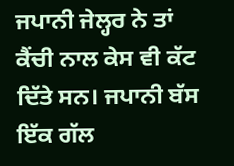ਜਪਾਨੀ ਜੇਲ੍ਹਰ ਨੇ ਤਾਂ ਕੈਂਚੀ ਨਾਲ ਕੇਸ ਵੀ ਕੱਟ ਦਿੱਤੇ ਸਨ। ਜਪਾਨੀ ਬੱਸ ਇੱਕ ਗੱਲ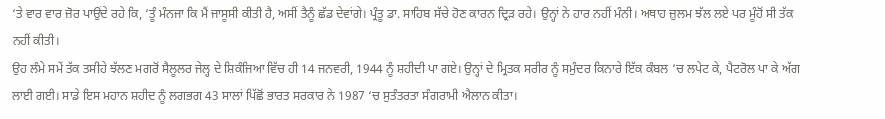‘ਤੇ ਵਾਰ ਵਾਰ ਜ਼ੋਰ ਪਾਉਂਦੇ ਰਹੇ ਕਿ, ‘ਤੂੰ ਮੰਨਜਾ ਕਿ ਮੈਂ ਜਾਸੂਸੀ ਕੀਤੀ ਹੈ, ਅਸੀਂ ਤੈਨੂੰ ਛੱਡ ਦੇਵਾਂਗੇ। ਪ੍ਰੰਤੂ ਡਾ. ਸਾਹਿਬ ਸੱਚੇ ਹੋਣ ਕਾਰਨ ਦ੍ਰਿੜ ਰਹੇ। ਉਨ੍ਹਾਂ ਨੇ ਹਾਰ ਨਹੀਂ ਮੰਨੀ। ਅਥਾਹ ਜ਼ੁਲਮ ਝੱਲ ਲਏ ਪਰ ਮੂੰਹੋਂ ਸੀ ਤੱਕ ਨਹੀਂ ਕੀਤੀ।
ਉਹ ਲੰਮੇ ਸਮੇਂ ਤੱਕ ਤਸੀਹੇ ਝੱਲਣ ਮਗਰੋਂ ਸੈਲੂਲਰ ਜੇਲ੍ਹ ਦੇ ਸ਼ਿਕੰਜਿਆ ਵਿੱਚ ਹੀ 14 ਜਨਵਰੀ, 1944 ਨੂੰ ਸ਼ਹੀਦੀ ਪਾ ਗਏ। ਉਨ੍ਹਾਂ ਦੇ ਮ੍ਰਿਤਕ ਸਰੀਰ ਨੂੰ ਸਮੁੰਦਰ ਕਿਨਾਰੇ ਇੱਕ ਕੰਬਲ ‘ਚ ਲਪੇਟ ਕੇ, ਪੈਟਰੋਲ ਪਾ ਕੇ ਅੱਗ ਲਾਈ ਗਈ। ਸਾਡੇ ਇਸ ਮਹਾਨ ਸ਼ਹੀਦ ਨੂੰ ਲਗਭਗ 43 ਸਾਲਾਂ ਪਿੱਛੋਂ ਭਾਰਤ ਸਰਕਾਰ ਨੇ 1987 ‘ਚ ਸੁਤੰਤਰਤਾ ਸੰਗਰਾਮੀ ਐਲਾਨ ਕੀਤਾ।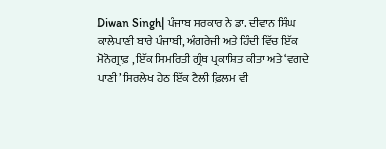Diwan Singh| ਪੰਜਾਬ ਸਰਕਾਰ ਨੇ ਡਾ. ਦੀਵਾਨ ਸਿੰਘ ਕਾਲੇਪਾਣੀ ਬਾਰੇ ਪੰਜਾਬੀ, ਅੰਗਰੇਜੀ ਅਤੇ ਹਿੰਦੀ ਵਿੱਚ ਇੱਕ ਮੋਨੋਗ੍ਰਾਫ਼ , ਇੱਕ ਸਿਮਰਿਤੀ ਗ੍ਰੰਥ ਪ੍ਰਕਾਸ਼ਿਤ ਕੀਤਾ ਅਤੇ ‘ਵਗਦੇ ਪਾਣੀ’ ਸਿਰਲੇਖ ਹੇਠ ਇੱਕ ਟੈਲੀ ਫ਼ਿਲਮ ਵੀ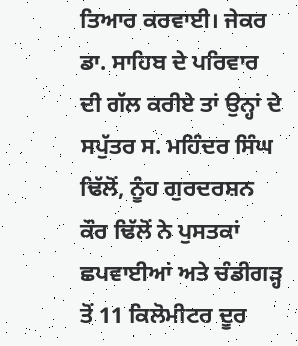ਤਿਆਰ ਕਰਵਾਈ। ਜੇਕਰ ਡਾ. ਸਾਹਿਬ ਦੇ ਪਰਿਵਾਰ ਦੀ ਗੱਲ ਕਰੀਏ ਤਾਂ ਉਨ੍ਹਾਂ ਦੇ ਸਪੁੱਤਰ ਸ. ਮਹਿੰਦਰ ਸਿੰਘ ਢਿੱਲੋਂ, ਨੂੰਹ ਗੁਰਦਰਸ਼ਨ ਕੌਰ ਢਿੱਲੋਂ ਨੇ ਪੁਸਤਕਾਂ ਛਪਵਾਈਆਂ ਅਤੇ ਚੰਡੀਗੜ੍ਹ ਤੋਂ 11 ਕਿਲੋਮੀਟਰ ਦੂਰ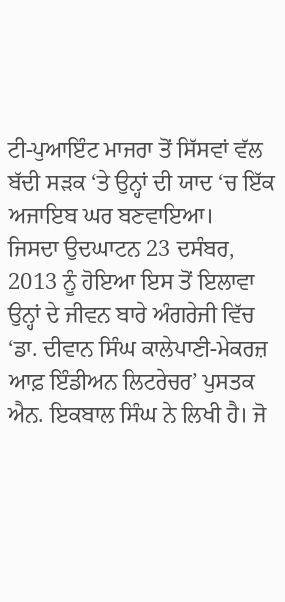ਟੀ-ਪੁਆਇੰਟ ਮਾਜਰਾ ਤੋਂ ਸਿੱਸਵਾਂ ਵੱਲ ਬੱਦੀ ਸੜਕ ‘ਤੇ ਉਨ੍ਹਾਂ ਦੀ ਯਾਦ ‘ਚ ਇੱਕ ਅਜਾਇਬ ਘਰ ਬਣਵਾਇਆ।
ਜਿਸਦਾ ਉਦਘਾਟਨ 23 ਦਸੰਬਰ, 2013 ਨੂੰ ਹੋਇਆ ਇਸ ਤੋਂ ਇਲਾਵਾ ਉਨ੍ਹਾਂ ਦੇ ਜੀਵਨ ਬਾਰੇ ਅੰਗਰੇਜੀ ਵਿੱਚ ‘ਡਾ. ਦੀਵਾਨ ਸਿੰਘ ਕਾਲੇਪਾਣੀ-ਮੇਕਰਜ਼ ਆਫ਼ ਇੰਡੀਅਨ ਲਿਟਰੇਚਰ’ ਪੁਸਤਕ ਐਨ. ਇਕਬਾਲ ਸਿੰਘ ਨੇ ਲਿਖੀ ਹੈ। ਜੋ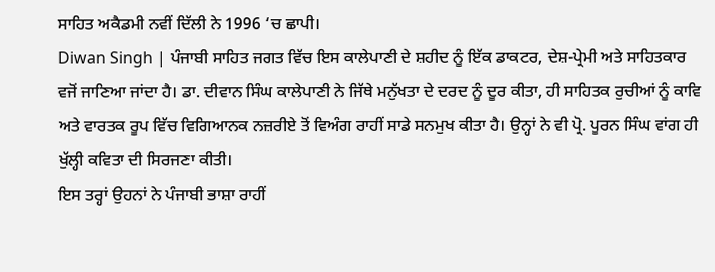ਸਾਹਿਤ ਅਕੈਡਮੀ ਨਵੀਂ ਦਿੱਲੀ ਨੇ 1996 ‘ਚ ਛਾਪੀ।
Diwan Singh | ਪੰਜਾਬੀ ਸਾਹਿਤ ਜਗਤ ਵਿੱਚ ਇਸ ਕਾਲੇਪਾਣੀ ਦੇ ਸ਼ਹੀਦ ਨੂੰ ਇੱਕ ਡਾਕਟਰ, ਦੇਸ਼-ਪ੍ਰੇਮੀ ਅਤੇ ਸਾਹਿਤਕਾਰ ਵਜੋਂ ਜਾਣਿਆ ਜਾਂਦਾ ਹੈ। ਡਾ. ਦੀਵਾਨ ਸਿੰਘ ਕਾਲੇਪਾਣੀ ਨੇ ਜਿੱਥੇ ਮਨੁੱਖਤਾ ਦੇ ਦਰਦ ਨੂੰ ਦੂਰ ਕੀਤਾ, ਹੀ ਸਾਹਿਤਕ ਰੁਚੀਆਂ ਨੂੰ ਕਾਵਿ ਅਤੇ ਵਾਰਤਕ ਰੂਪ ਵਿੱਚ ਵਿਗਿਆਨਕ ਨਜ਼ਰੀਏ ਤੋਂ ਵਿਅੰਗ ਰਾਹੀਂ ਸਾਡੇ ਸਨਮੁਖ ਕੀਤਾ ਹੈ। ਉਨ੍ਹਾਂ ਨੇ ਵੀ ਪ੍ਰੋ. ਪੂਰਨ ਸਿੰਘ ਵਾਂਗ ਹੀ ਖੁੱਲ੍ਹੀ ਕਵਿਤਾ ਦੀ ਸਿਰਜਣਾ ਕੀਤੀ।
ਇਸ ਤਰ੍ਹਾਂ ਉਹਨਾਂ ਨੇ ਪੰਜਾਬੀ ਭਾਸ਼ਾ ਰਾਹੀਂ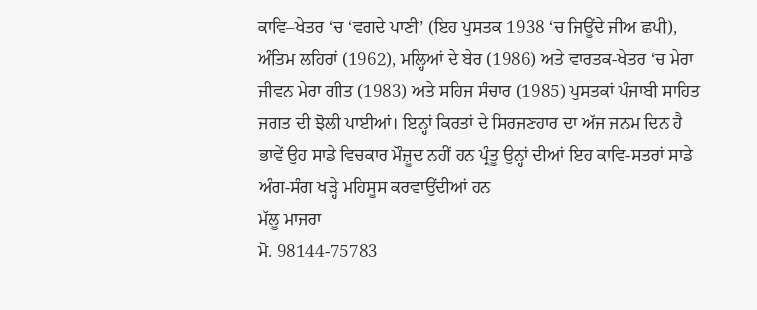ਕਾਵਿ–ਖੇਤਰ ‘ਚ ‘ਵਗਦੇ ਪਾਣੀ’ (ਇਹ ਪੁਸਤਕ 1938 ‘ਚ ਜਿਊਂਦੇ ਜੀਅ ਛਪੀ), ਅੰਤਿਮ ਲਹਿਰਾਂ (1962), ਮਲ੍ਹਿਆਂ ਦੇ ਬੇਰ (1986) ਅਤੇ ਵਾਰਤਕ-ਖੇਤਰ ‘ਚ ਮੇਰਾ ਜੀਵਨ ਮੇਰਾ ਗੀਤ (1983) ਅਤੇ ਸਹਿਜ ਸੰਚਾਰ (1985) ਪੁਸਤਕਾਂ ਪੰਜਾਬੀ ਸਾਹਿਤ ਜਗਤ ਦੀ ਝੋਲੀ ਪਾਈਆਂ। ਇਨ੍ਹਾਂ ਕਿਰਤਾਂ ਦੇ ਸਿਰਜਣਹਾਰ ਦਾ ਅੱਜ ਜਨਮ ਦਿਨ ਹੈ ਭਾਵੇਂ ਉਹ ਸਾਡੇ ਵਿਚਕਾਰ ਮੌਜ਼ੂਦ ਨਹੀਂ ਹਨ ਪ੍ਰੰਤੂ ਉਨ੍ਹਾਂ ਦੀਆਂ ਇਹ ਕਾਵਿ-ਸਤਰਾਂ ਸਾਡੇ ਅੰਗ-ਸੰਗ ਖੜ੍ਹੇ ਮਹਿਸੂਸ ਕਰਵਾਉਂਦੀਆਂ ਹਨ
ਮੱਲੂ ਮਾਜਰਾ
ਮੋ. 98144-75783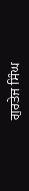ਗੁਰਤੇਜ ਸਿੰਘ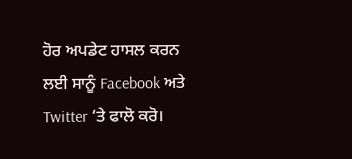ਹੋਰ ਅਪਡੇਟ ਹਾਸਲ ਕਰਨ ਲਈ ਸਾਨੂੰ Facebook ਅਤੇ Twitter ‘ਤੇ ਫਾਲੋ ਕਰੋ।